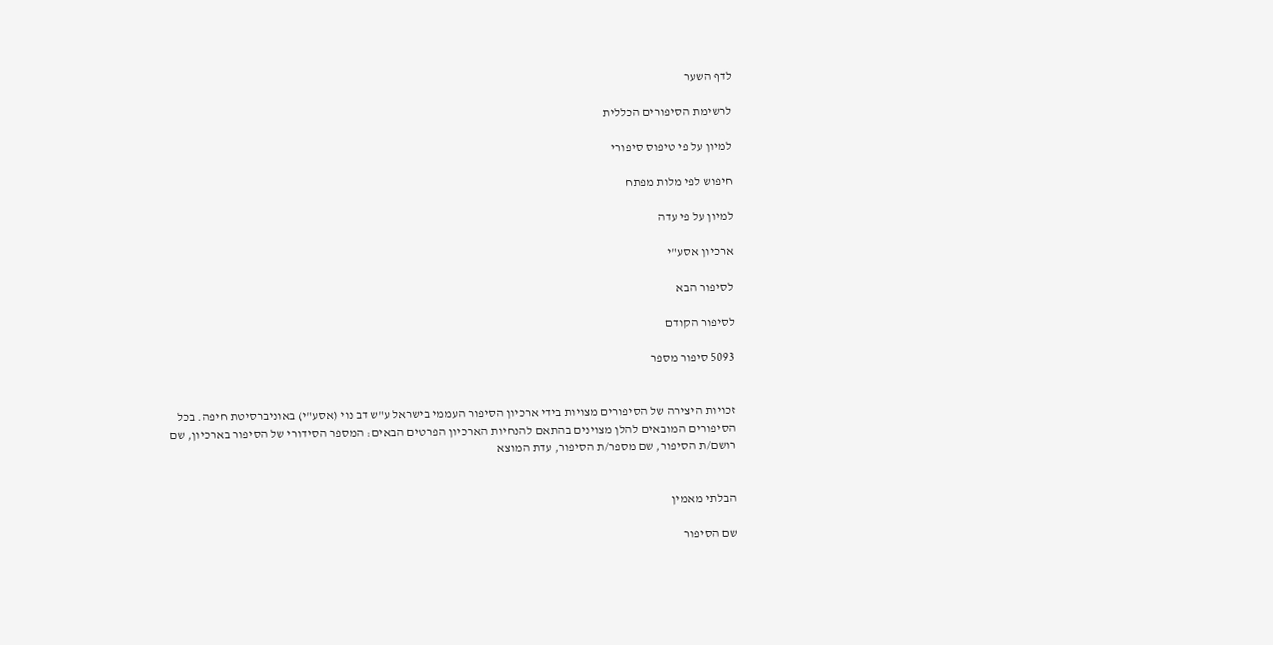לדף השער

לרשימת הסיפורים הכללית

למיון על פי טיפוס סיפורי

חיפוש לפי מלות מפתח

למיון על פי עדה

ארכיון אסע"י

לסיפור הבא

לסיפור הקודם

5093 סיפור מספר


זכויות היצירה של הסיפורים מצויות בידי ארכיון הסיפור העממי בישראל ע"ש דב נוי (אסע"י) באוניברסיטת חיפה. בכל הסיפורים המובאים להלן מצוינים בהתאם להנחיות הארכיון הפרטים הבאים: המספר הסידורי של הסיפור בארכיון, שם רושם/ת הסיפור, שם מספר/ת הסיפור, עדת המוצא


הבלתי מאמין

שם הסיפור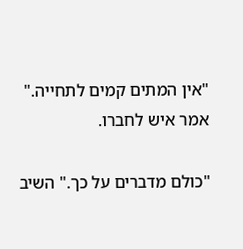"אין המתים קמים לתחייה." אמר איש לחברו.

"כולם מדברים על כך." השיב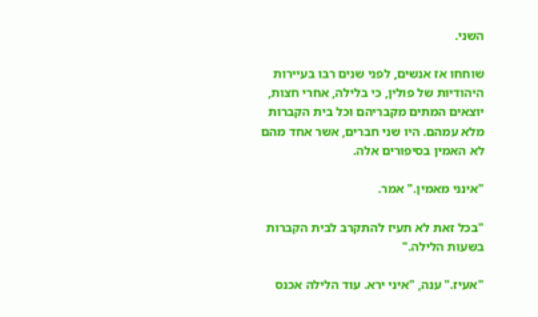השני.

שוחחו אז אנשים, לפני שנים רבו בעיירות היהודיות של פולין, כי בלילה, אחרי חצות, יוצאים המתים מקבריהם וכל בית הקברות מלא עמהם. היו שני חברים, אשר אחד מהם לא האמין בסיפורים אלה.

"אינני מאמין." אמר.

"בכל זאת לא תעיז להתקרב לבית הקברות בשעות הלילה."

"אעיז." ענה, "איני ירא. עוד הלילה אכנס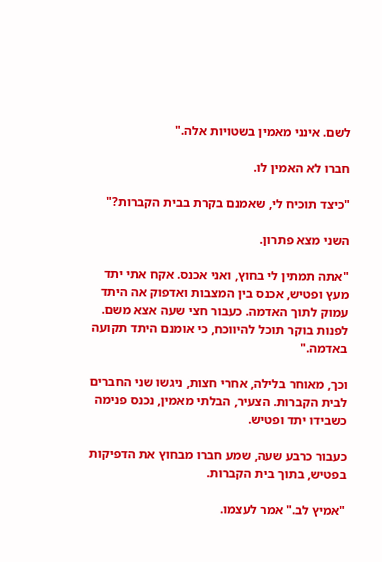לשם. אינני מאמין בשטויות אלה."

חברו לא האמין לו.

"כיצד תוכיח לי, שאמנם בקרת בבית הקברות?"

השני מצא פתרון.

"אתה תמתין לי בחוץ, ואני אכנס. אקח אתי יתד מעץ ופטיש, אכנס בין המצבות ואדפוק אה היתד עמוק לתוך האדמה. כעבור חצי שעה אצא משם. לפנות בוקר תוכל להיווכח, כי אומנם היתד תקועה באדמה."

וכך, מאוחר בלילה, אחרי חצות, ניגשו שני החברים לבית הקברות. הצעיר, הבלתי מאמין, נכנס פנימה כשבידו יתד ופטיש.

כעבור כרבע שעה, שמע חברו מבחוץ את הדפיקות בפטיש, בתוך בית הקברות.

"אמיץ לב." אמר לעצמו.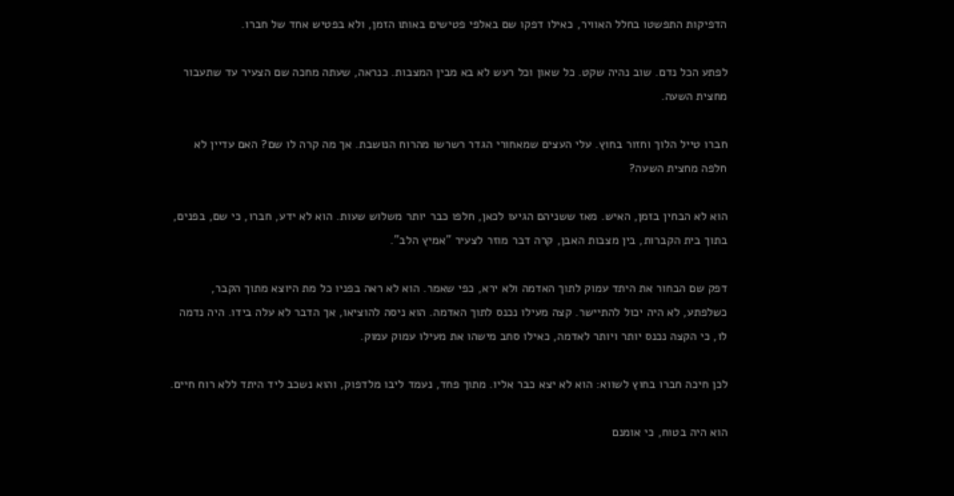הדפיקות התפשטו בחלל האוויר, כאילו דפקו שם באלפי פטישים באותו הזמן, ולא בפטיש אחד של חברו.

לפתע הכל נדם. שוב נהיה שקט. כל שאון וכל רעש לא בא מבין המצבות. כנראה, שעתה מחכה שם הצעיר עד שתעבור מחצית השעה.

חברו טייל הלוך וחזור בחוץ. עלי העצים שמאחורי הגדר רשרשו מהרוח הנושבת. אך מה קרה לו שם? האם עדיין לא חלפה מחצית השעה?

הוא לא הבחין בזמן, האיש. מאז ששניהם הגיעו לכאן, חלפו כבר יותר משלוש שעות. הוא לא ידע, חברו, כי שם, בפנים, בתוך בית הקברות, בין מצבות האבן, קרה דבר מוזר לצעיר "אמיץ הלב".

דפק שם הבחור את היתד עמוק לתוך האדמה ולא ירא, כפי שאמר. הוא לא ראה בפניו כל מת היוצא מתוך הקבר, כשלפתע, לא היה יכול להתיישר. קצה מעילו נכנס לתוך האדמה. הוא ניסה להוציאו, אך הדבר לא עלה בידו. היה נדמה לו, כי הקצה נכנס יותר ויותר לאדמה, כאילו סחב מישהו את מעילו עמוק עמוק.

לכן חיכה חברו בחוץ לשווא: הוא לא יצא כבר אליו. מתוך פחד, נעמד ליבו מלדפוק, והוא נשכב ליד היתד ללא רוח חיים.

הוא היה בטוח, כי אומנם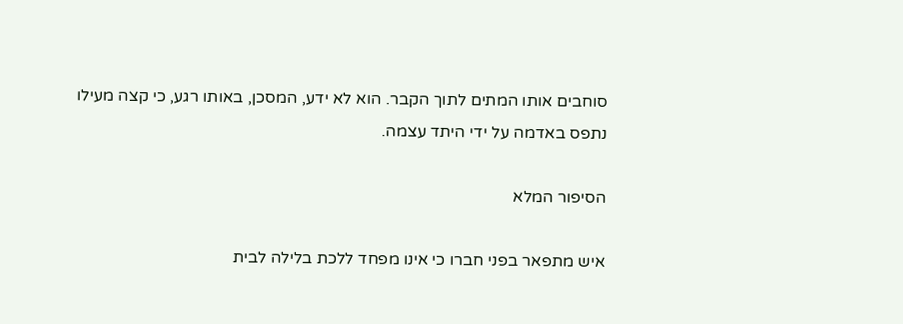סוחבים אותו המתים לתוך הקבר. הוא לא ידע, המסכן, באותו רגע, כי קצה מעילו נתפס באדמה על ידי היתד עצמה.

הסיפור המלא

איש מתפאר בפני חברו כי אינו מפחד ללכת בלילה לבית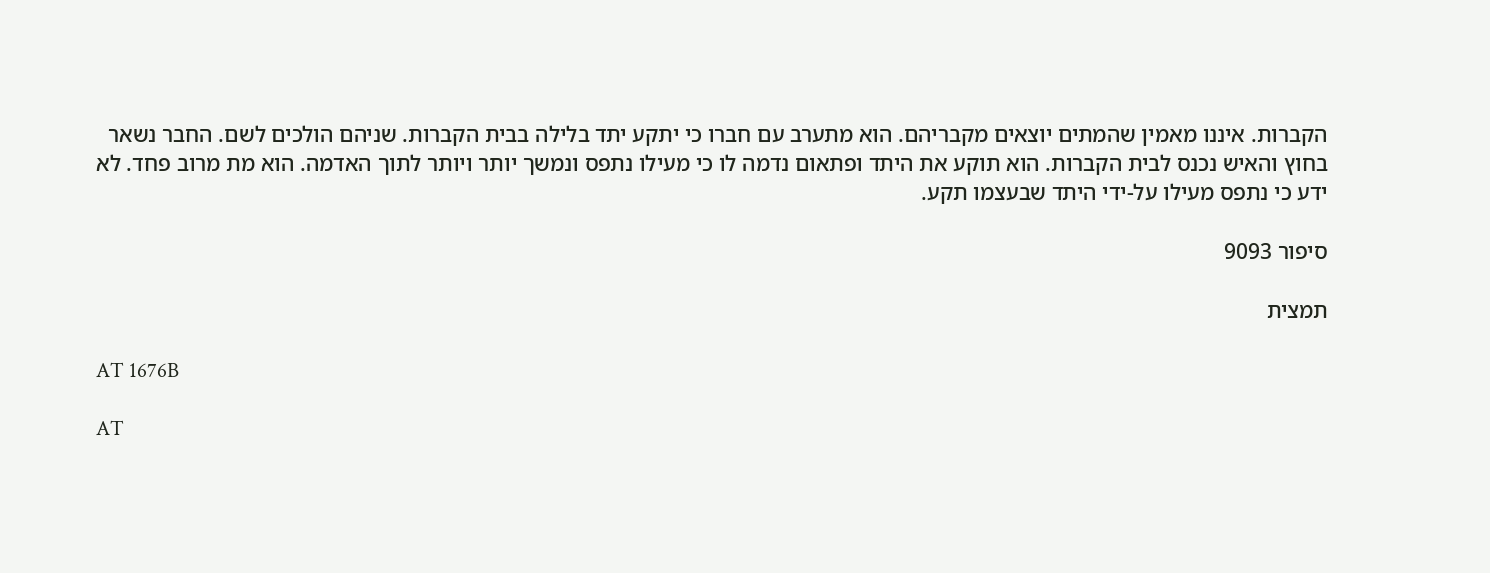הקברות. איננו מאמין שהמתים יוצאים מקבריהם. הוא מתערב עם חברו כי יתקע יתד בלילה בבית הקברות. שניהם הולכים לשם. החבר נשאר בחוץ והאיש נכנס לבית הקברות. הוא תוקע את היתד ופתאום נדמה לו כי מעילו נתפס ונמשך יותר ויותר לתוך האדמה. הוא מת מרוב פחד. לא ידע כי נתפס מעילו על-ידי היתד שבעצמו תקע.

סיפור 9093

תמצית

AT 1676B

AT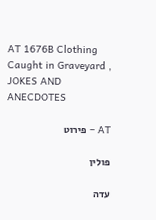AT 1676B Clothing Caught in Graveyard , JOKES AND ANECDOTES

AT – פירוט

פולין

עדה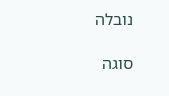נובלה

סוגה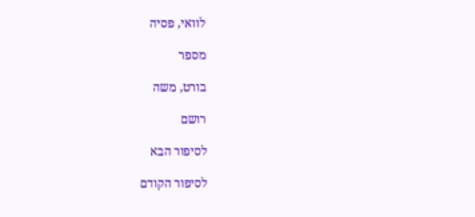לוואי, פסיה

מספר

בורט, משה

רושם

לסיפור הבא

לסיפור הקודם